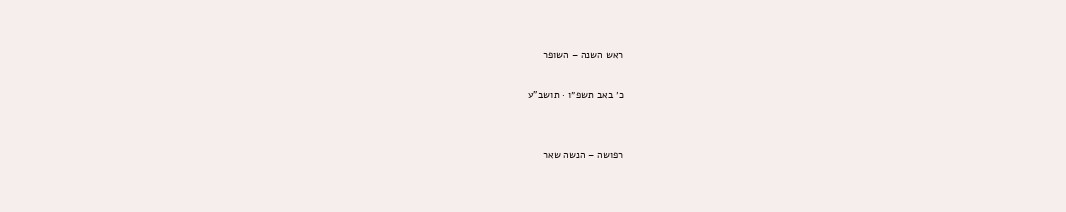ראש השנה – השופר

כ׳ באב תשפ״ו · תושב"ע


רפושה – הנשה שאר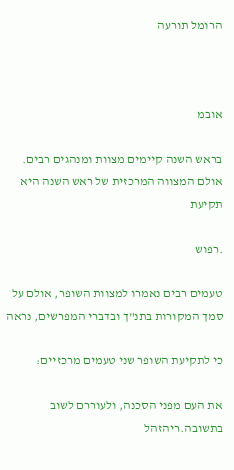הרומל תורעה



אובמ

בראש השנה קיימים מצוות ומנהגים רבים. אולם המצווה המרכזית של ראש השנה היא תקיעת

.רפוש

טעמים רבים נאמרו למצוות השופר, אולם על סמך המקורות בתנ"ך ובדברי המפרשים, נראה

כי לתקיעת השופר שני טעמים מרכזיים:

את העם מפני הסכנה, ולעוררם לשוב בתשובה.ריהזהל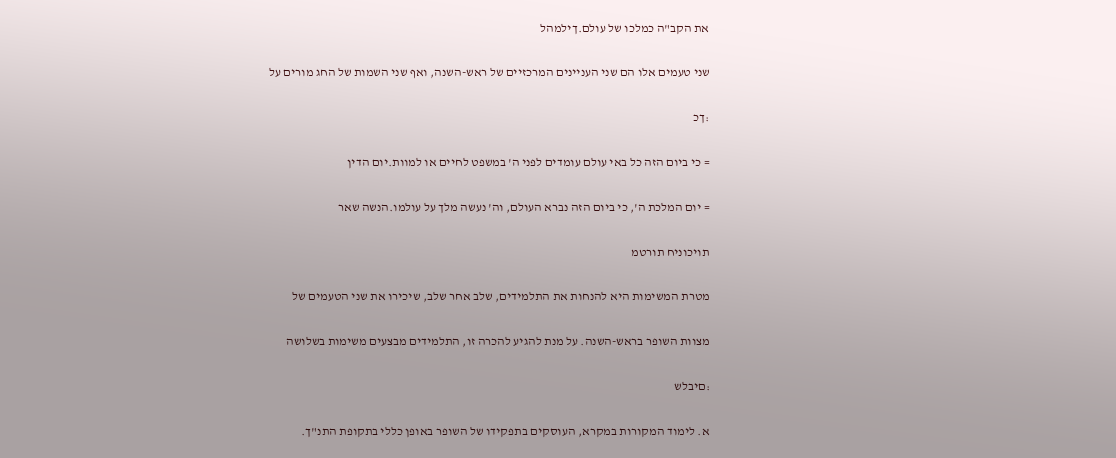את הקב"ה כמלכו של עולם.ךילמהל

שני טעמים אלו הם שני העניינים המרכזיים של ראש-השנה, ואף שני השמות של החג מורים על

:ךכ

= כי ביום הזה כל באי עולם עומדים לפני ה' במשפט לחיים או למוות.יום הדין

= יום המלכת ה', כי ביום הזה נברא העולם, וה' נעשה מלך על עולמו.הנשה שאר

תויכוניח תורטמ

מטרת המשימות היא להנחות את התלמידים, שלב אחר שלב, שיכירו את שני הטעמים של

מצוות השופר בראש-השנה. על מנת להגיע להכרה זו, התלמידים מבצעים משימות בשלושה

:םיבלש

א. לימוד המקורות במקרא, העוסקים בתפקידו של השופר באופן כללי בתקופת התנ"ך.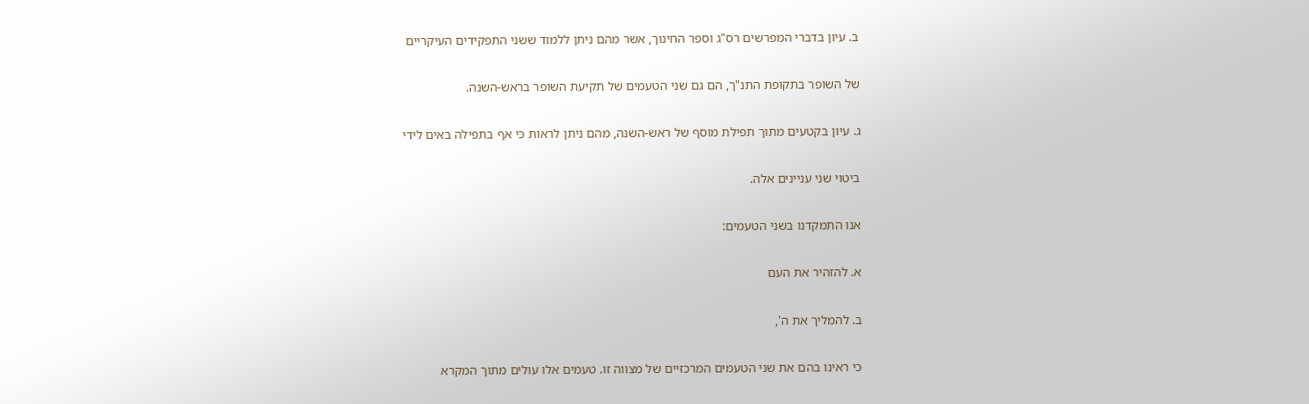ב. עיון בדברי המפרשים רס"ג וספר החינוך, אשר מהם ניתן ללמוד ששני התפקידים העיקריים

של השופר בתקופת התנ"ך, הם גם שני הטעמים של תקיעת השופר בראש-השנה.

ג. עיון בקטעים מתוך תפילת מוסף של ראש-השנה, מהם ניתן לראות כי אף בתפילה באים לידי

ביטוי שני עניינים אלה.

אנו התמקדנו בשני הטעמים:

א. להזהיר את העם

ב. להמליך את ה',

כי ראינו בהם את שני הטעמים המרכזיים של מצווה זו. טעמים אלו עולים מתוך המקרא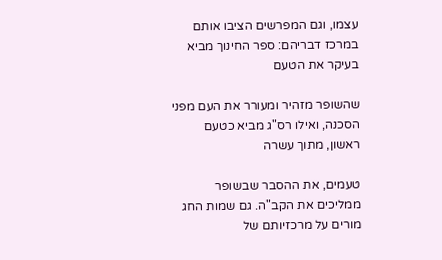עצמו, וגם המפרשים הציבו אותם במרכז דבריהם: ספר החינוך מביא בעיקר את הטעם

שהשופר מזהיר ומעורר את העם מפני הסכנה, ואילו רס"ג מביא כטעם ראשון, מתוך עשרה

טעמים, את ההסבר שבשופר ממליכים את הקב"ה. גם שמות החג מורים על מרכזיותם של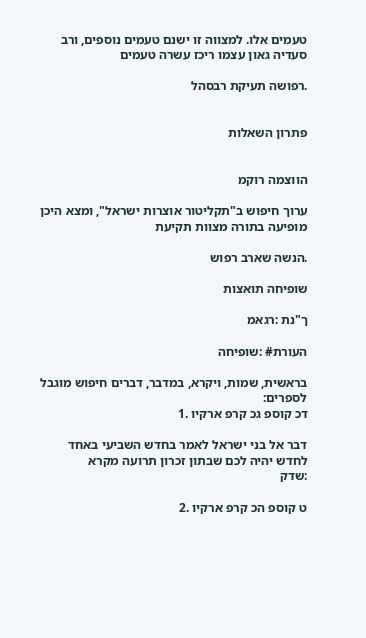טעמים אלו. למצווה זו ישנם טעמים נוספים, ורב סעדיה גאון עצמו ריכז עשרה טעמים

.רפושה תעיקת רבסהל


פתרון השאלות


הווצמה רוקמ

ערוך חיפוש ב"תקליטור אוצרות ישראל", ומצא היכן מופיעה בתורה מצוות תקיעת

.הנשה שארב רפוש

שופיחה תואצות

ך"נת :רגאמ

העורת# :שופיחה

בראשית, שמות, ויקרא, במדבר, דברים חיפוש מוגבל לספרים:
דכ קוספ גכ קרפ ארקיו .1

דבר אל בני ישראל לאמר בחדש השביעי באחד לחדש יהיה לכם שבתון זכרון תרועה מקרא
:שדק

ט קוספ הכ קרפ ארקיו .2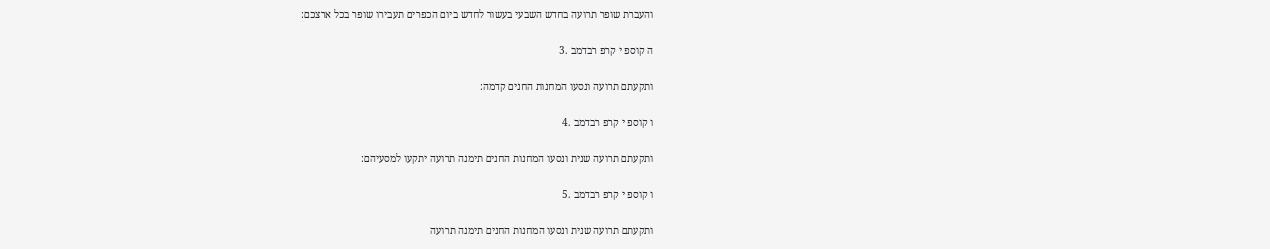והעברת שופר תרועה בחדש השבעי בעשור לחדש ביום הכפרים תעבירו שופר בכל ארצכם:

ה קוספ י קרפ רבדמב .3

ותקעתם תרועה ונסעו המחנות החנים קדמה:

ו קוספ י קרפ רבדמב .4

ותקעתם תרועה שנית ונסעו המחנות החנים תימנה תרועה יתקעו למסעיהם:

ו קוספ י קרפ רבדמב .5

ותקעתם תרועה שנית ונסעו המחנות החנים תימנה תרועה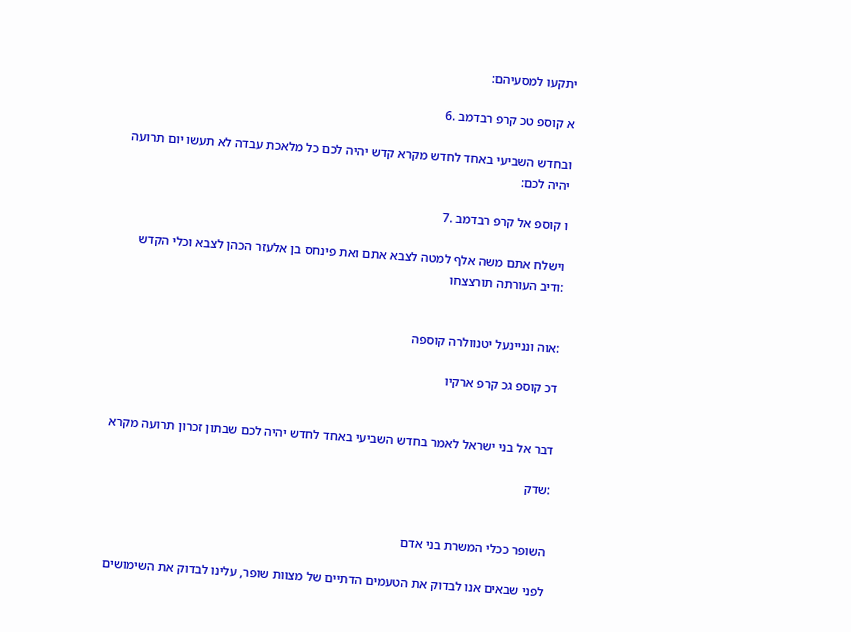יתקעו למסעיהם:

א קוספ טכ קרפ רבדמב .6

ובחדש השביעי באחד לחדש מקרא קדש יהיה לכם כל מלאכת עבדה לא תעשו יום תרועה
יהיה לכם:

ו קוספ אל קרפ רבדמב .7

וישלח אתם משה אלף למטה לצבא אתם ואת פינחס בן אלעזר הכהן לצבא וכלי הקדש
:ודיב העורתה תורצצחו


:אוה ונניינעל יטנוולרה קוספה

דכ קוספ גכ קרפ ארקיו


דבר אל בני ישראל לאמר בחדש השביעי באחד לחדש יהיה לכם שבתון זכרון תרועה מקרא

:שדק


השופר ככלי המשרת בני אדם

לפני שבאים אנו לבדוק את הטעמים הדתיים של מצוות שופר, עלינו לבדוק את השימושים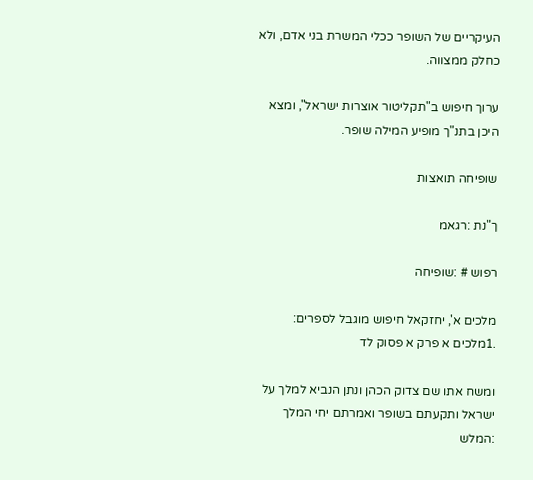העיקריים של השופר ככלי המשרת בני אדם, ולא כחלק ממצווה.

ערוך חיפוש ב"תקליטור אוצרות ישראל", ומצא היכן בתנ"ך מופיע המילה שופר.

שופיחה תואצות

ך"נת :רגאמ

רפוש # :שופיחה

מלכים א', יחזקאל חיפוש מוגבל לספרים:
.1מלכים א פרק א פסוק לד

ומשח אתו שם צדוק הכהן ונתן הנביא למלך על ישראל ותקעתם בשופר ואמרתם יחי המלך
:המלש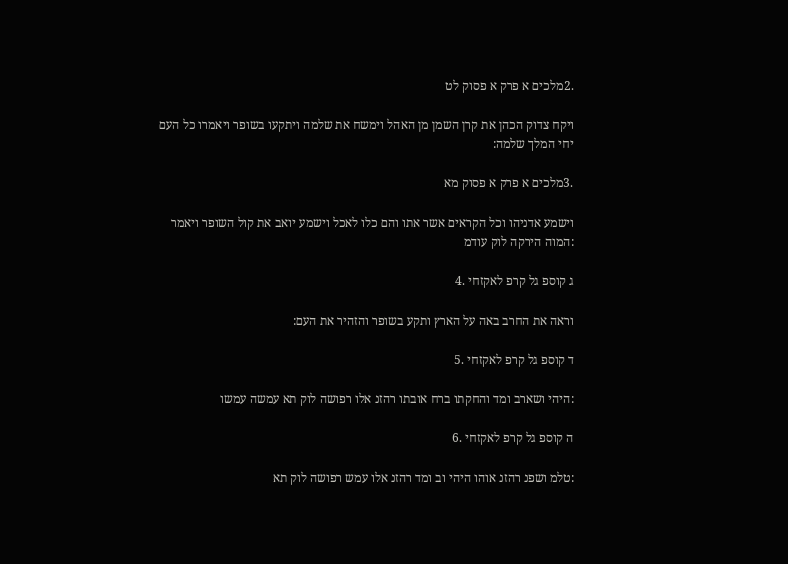.2מלכים א פרק א פסוק לט

ויקח צדוק הכהן את קרן השמן מן האהל וימשח את שלמה ויתקעו בשופר ויאמרו כל העם
יחי המלך שלמה:

.3מלכים א פרק א פסוק מא

וישמע אדניהו וכל הקראים אשר אתו והם כלו לאכל וישמע יואב את קול השופר ויאמר
:המוה הירקה לוק עודמ

ג קוספ גל קרפ לאקזחי .4

וראה את החרב באה על הארץ ותקע בשופר והזהיר את העם:

ד קוספ גל קרפ לאקזחי .5

:היהי ושארב ומד והחקתו ברח אובתו רהזנ אלו רפושה לוק תא עמשה עמשו

ה קוספ גל קרפ לאקזחי .6

:טלמ ושפנ רהזנ אוהו היהי וב ומד רהזנ אלו עמש רפושה לוק תא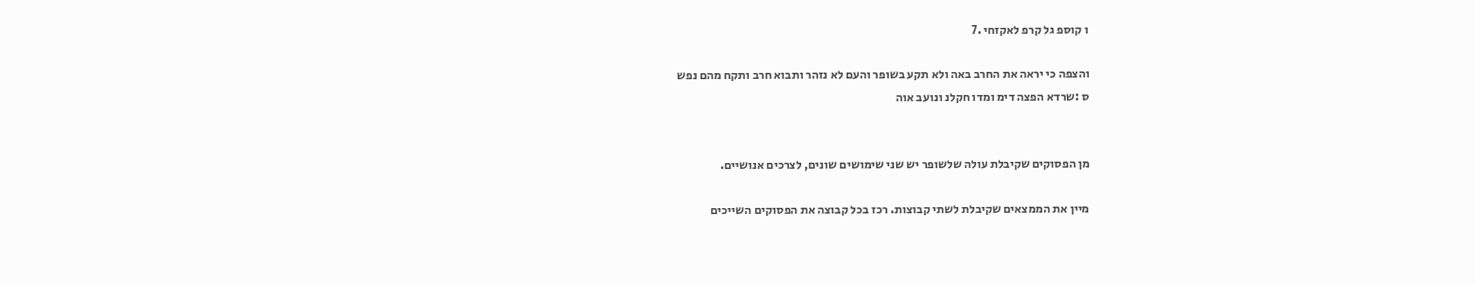ו קוספ גל קרפ לאקזחי .7

והצפה כי יראה את החרב באה ולא תקע בשופר והעם לא נזהר ותבוא חרב ותקח מהם נפש
ס :שרדא הפצה דימ ומדו חקלנ ונועב אוה


מן הפסוקים שקיבלת עולה שלשופר יש שני שימושים שונים, לצרכים אנושיים.

מיין את הממצאים שקיבלת לשתי קבוצות. רכז בכל קבוצה את הפסוקים השייכים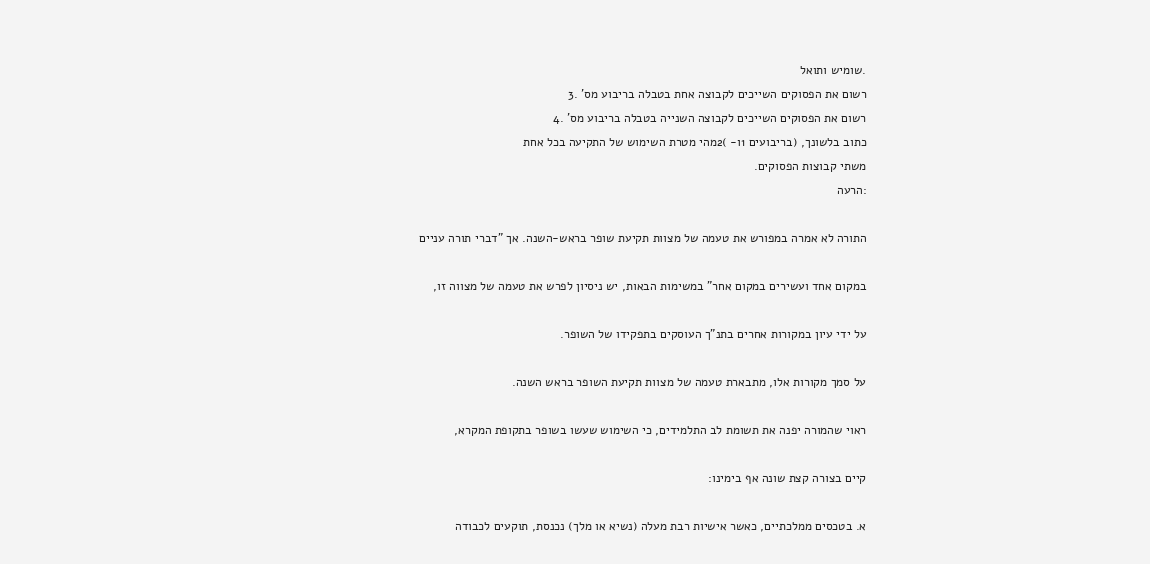.שומיש ותואל
רשום את הפסוקים השייכים לקבוצה אחת בטבלה בריבוע מס' .3
רשום את הפסוקים השייכים לקבוצה השנייה בטבלה בריבוע מס' .4
כתוב בלשונך, (בריבועים 1ו- )2מהי מטרת השימוש של התקיעה בכל אחת
משתי קבוצות הפסוקים.
:הרעה

התורה לא אמרה במפורש את טעמה של מצוות תקיעת שופר בראש-השנה. אך "דברי תורה עניים

במקום אחד ועשירים במקום אחר" במשימות הבאות, יש ניסיון לפרש את טעמה של מצווה זו,

על ידי עיון במקורות אחרים בתנ"ך העוסקים בתפקידו של השופר.

על סמך מקורות אלו, מתבארת טעמה של מצוות תקיעת השופר בראש השנה.

ראוי שהמורה יפנה את תשומת לב התלמידים, כי השימוש שעשו בשופר בתקופת המקרא,

קיים בצורה קצת שונה אף בימינו:

א. בטכסים ממלכתיים, כאשר אישיות רבת מעלה (נשיא או מלך) נכנסת, תוקעים לכבודה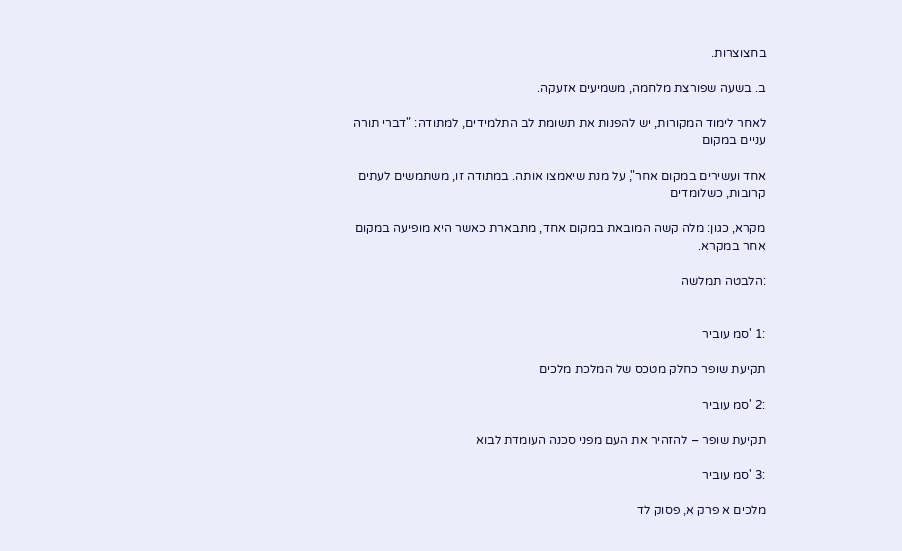בחצוצרות.

ב. בשעה שפורצת מלחמה, משמיעים אזעקה.

לאחר לימוד המקורות, יש להפנות את תשומת לב התלמידים, למתודה: "דברי תורה עניים במקום

אחד ועשירים במקום אחר", על מנת שיאמצו אותה. במתודה זו, משתמשים לעתים קרובות, כשלומדים

מקרא, כגון: מלה קשה המובאת במקום אחד, מתבארת כאשר היא מופיעה במקום אחר במקרא.

:הלבטה תמלשה


:1 'סמ עוביר

תקיעת שופר כחלק מטכס של המלכת מלכים

:2 'סמ עוביר

תקיעת שופר – להזהיר את העם מפני סכנה העומדת לבוא

:3 'סמ עוביר

מלכים א פרק א, פסוק לד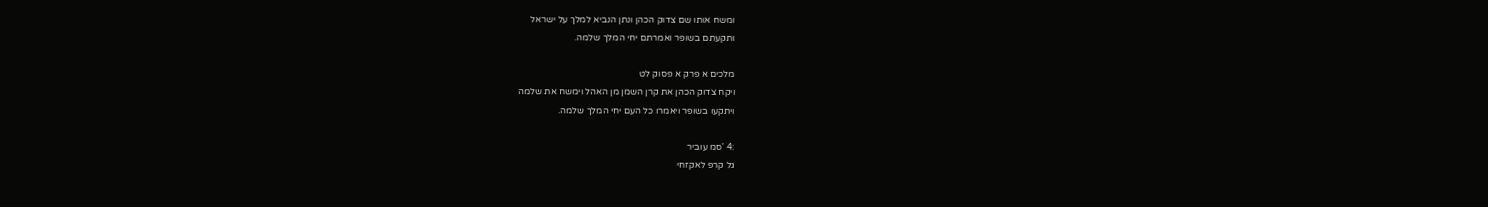ומשח אותו שם צדוק הכהן ונתן הנביא למלך על ישראל
ותקעתם בשופר ואמרתם יחי המלך שלמה.

מלכים א פרק א פסוק לט
ויקח צדוק הכהן את קרן השמן מן האהל וימשח את שלמה
ויתקעו בשופר ויאמרו כל העם יחי המלך שלמה.

:4 'סמ עוביר
גל קרפ לאקזחי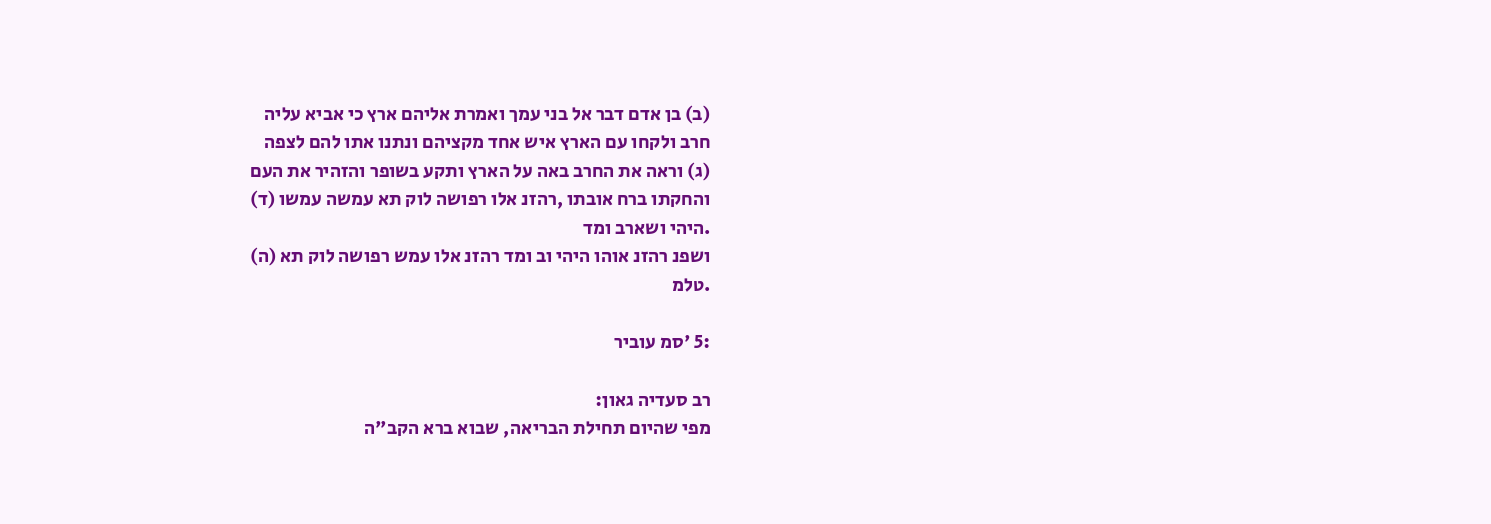(ב) בן אדם דבר אל בני עמך ואמרת אליהם ארץ כי אביא עליה
חרב ולקחו עם הארץ איש אחד מקציהם ונתנו אתו להם לצפה
(ג) וראה את החרב באה על הארץ ותקע בשופר והזהיר את העם
והחקתו ברח אובתו ,רהזנ אלו רפושה לוק תא עמשה עמשו (ד)
.היהי ושארב ומד
ושפנ רהזנ אוהו היהי וב ומד רהזנ אלו עמש רפושה לוק תא (ה)
.טלמ

:5 'סמ עוביר

רב סעדיה גאון:
מפי שהיום תחילת הבריאה, שבוא ברא הקב"ה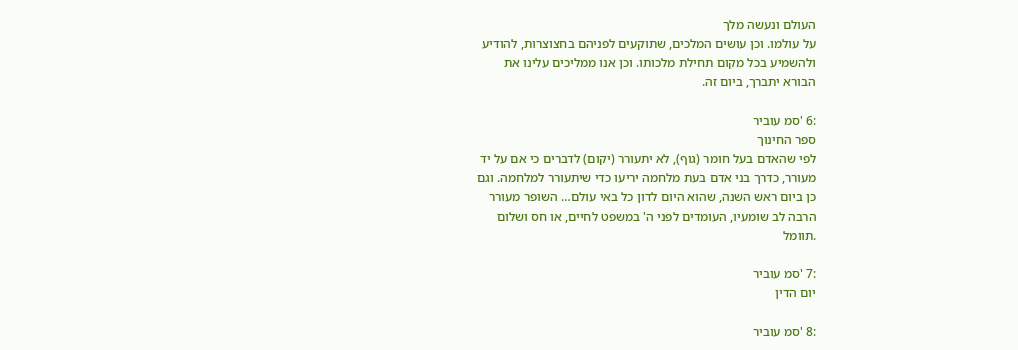העולם ונעשה מלך
על עולמו. וכן עושים המלכים, שתוקעים לפניהם בחצוצרות, להודיע
ולהשמיע בכל מקום תחילת מלכותו. וכן אנו ממליכים עלינו את
הבורא יתברך, ביום זה.

:6 'סמ עוביר
ספר החינוך
לפי שהאדם בעל חומר (גוף), לא יתעורר (יקום) לדברים כי אם על יד
מעורר, כדרך בני אדם בעת מלחמה יריעו כדי שיתעורר למלחמה. וגם
כן ביום ראש השנה, שהוא היום לדון כל באי עולם… השופר מעורר
הרבה לב שומעיו, העומדים לפני ה' במשפט לחיים, או חס ושלום
.תוומל

:7 'סמ עוביר
יום הדין

:8 'סמ עוביר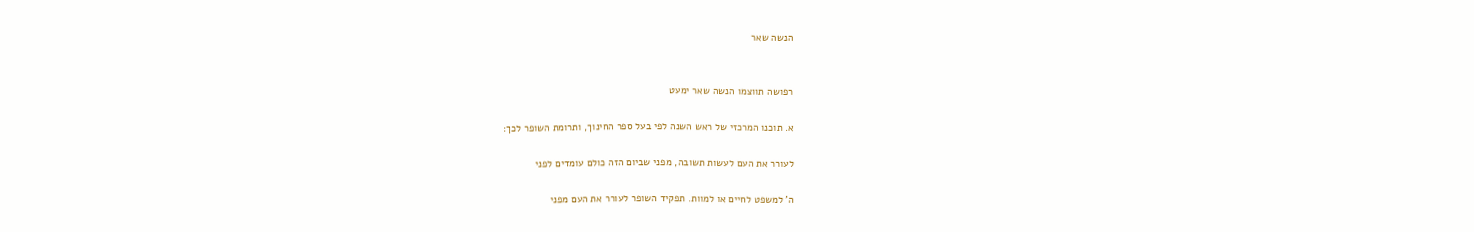הנשה שאר


רפושה תווצמו הנשה שאר ימעט

א. תוכנו המרכזי של ראש השנה לפי בעל ספר החינוך, ותרומת השופר לכך:

לעורר את העם לעשות תשובה, מפני שביום הזה כולם עומדים לפני

ה' למשפט לחיים או למוות. תפקיד השופר לעורר את העם מפני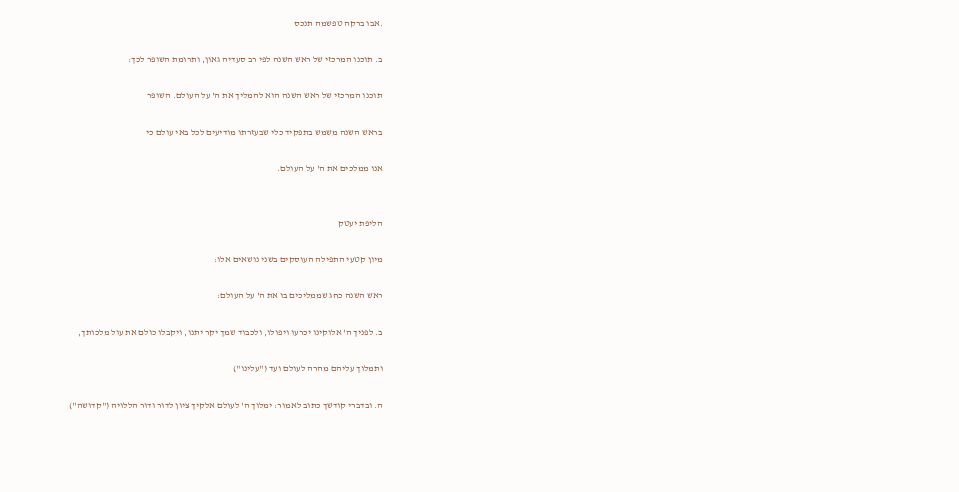.אבו ברקה טפשמה תנכס

ב. תוכנו המרכזי של ראש השנה לפי רב סעדיה גאון, ותרומת השופר לכך:

תוכנו המרכזי של ראש השנה הוא להמליך את ה' על העולם. השופר

בראש השנה משמש בתפקיד כלי שבעזרתו מודיעים לכל באי עולם כי

אנו ממלכים את ה' על העולם.


הליפת יעטק

מיון קטעי התפילה העוסקים בשני נושאים אלו:

ראש השנה כחג שממליכים בו את ה' על העולם:

ב. לפניך ה' אלוקינו יכרעו ויפולו, ולכבוד שמך יקר יתנו, ויקבלו כולם את עול מלכותך,

ותמלוך עליהם מהרה לעולם ועד ("עלינו")

ה. ובדברי קודשך כתוב לאמור: ימלוך ה' לעולם אלקיך ציון לדור ודור הללויה ("קדושה")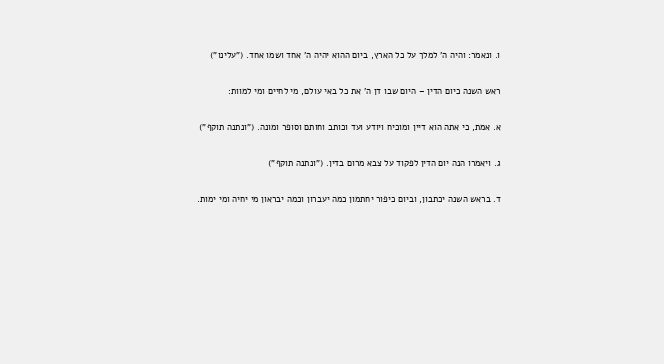ו. ונאמר: והיה ה' למלך על כל הארץ, ביום ההוא יהיה ה' אחד ושמו אחד. ("עלינו")

ראש השנה כיום הדין – היום שבו דן ה' את כל באי עולם, מי לחיים ומי למוות:

א. אמת, כי אתה הוא דיין ומוכיח ויודע ועד וכותב וחותם וסופר ומונה. ("ונתנה תוקף")

ג. ויאמרו הנה יום הדין לפקוד על צבא מרום בדין. ("ונתנה תוקף")

ד. בראש השנה יכתבון, וביום כיפור יחתמון כמה יעברון וכמה יבראון מי יחיה ומי ימות.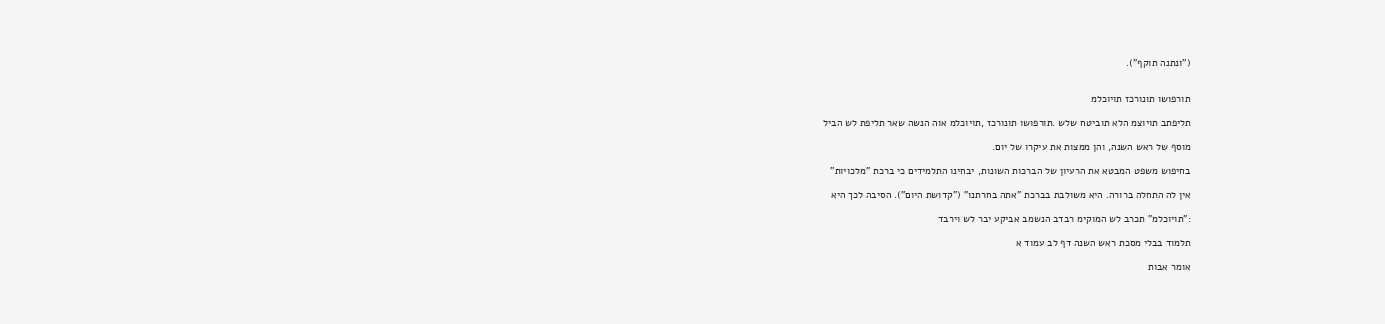("ונתנה תוקף").


תורפושו תונורכז תויוכלמ

תליפתב תויוצמ הלא תוביטח שלש .תורפושו תונורכז ,תויוכלמ אוה הנשה שאר תליפת לש הביל

מוסף של ראש השנה, והן ממצות את עיקרו של יום.

בחיפוש משפט המבטא את הרעיון של הברכות השונות, יבחינו התלמידים כי ברכת "מלכויות"

אין לה התחלה ברורה. היא משולבת בברכת "אתה בחרתנו" ("קדושת היום"). הסיבה לכך היא

:"תויוכלמ" תכרב לש המוקימ רבדב הנשמב אביקע יבר לש וירבד

תלמוד בבלי מסכת ראש השנה דף לב עמוד א

אומר אבות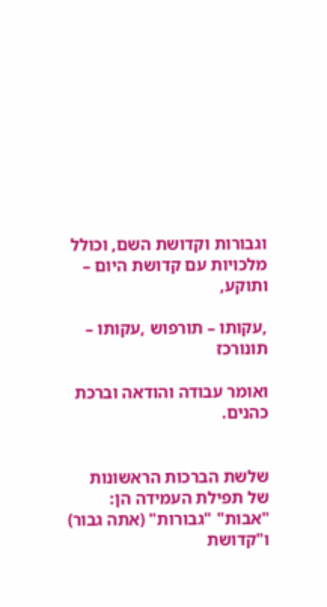וגבורות וקדושת השם, וכולל מלכויות עם קדושת היום – ותוקע,

,עקותו – תורפוש ,עקותו – תונורכז

ואומר עבודה והודאה וברכת כהנים.


שלשת הברכות הראשונות של תפילת העמידה הן: "אבות" "גבורות" (אתה גבור) ו"קדושת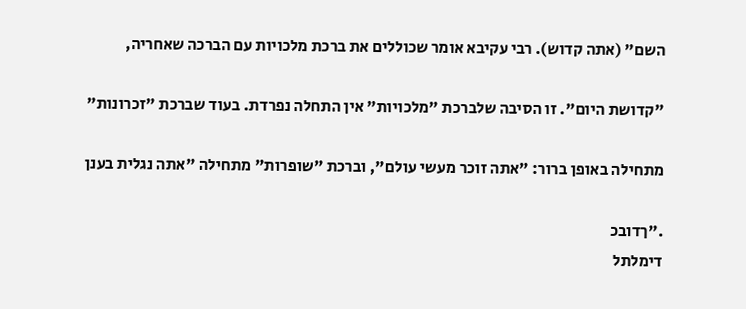השם" (אתה קדוש). רבי עקיבא אומר שכוללים את ברכת מלכויות עם הברכה שאחריה,

"קדושת היום". זו הסיבה שלברכת "מלכויות" אין התחלה נפרדת. בעוד שברכת "זכרונות"

מתחילה באופן ברור: "אתה זוכר מעשי עולם", וברכת "שופרות" מתחילה "אתה נגלית בענן

."ךדובכ
דימלתל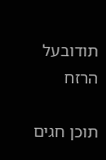תודובעל הרזח

תוכן חגים